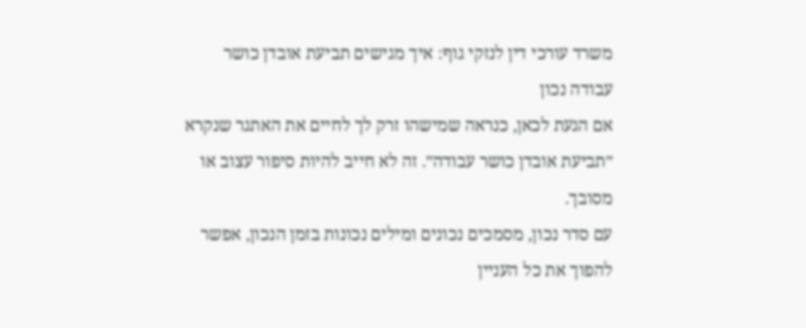משרד עורכי דין לנזקי גוף: איך מגישים תביעת אובדן כושר עבודה נכון
אם הגעת לכאן, כנראה שמישהו זרק לך לחיים את האתגר שנקרא ״תביעת אובדן כושר עבודה״. זה לא חייב להיות סיפור עצוב או מסובך.
עם סדר נכון, מסמכים נכונים ומילים נכונות בזמן הנכון, אפשר להפוך את כל העניין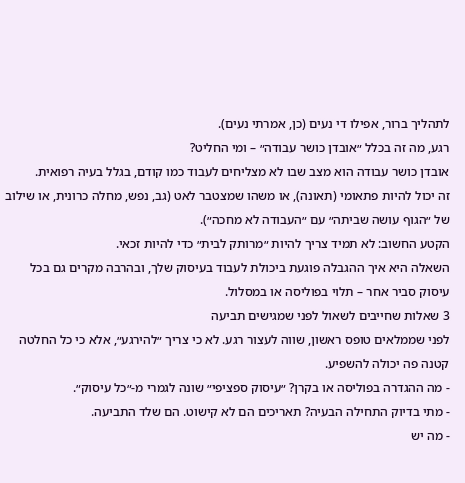לתהליך ברור, אפילו די נעים (כן, אמרתי נעים).
רגע, מה זה בכלל ״אובדן כושר עבודה״ – ומי החליט?
אובדן כושר עבודה הוא מצב שבו לא מצליחים לעבוד כמו קודם, בגלל בעיה רפואית.
זה יכול להיות פתאומי (תאונה), או משהו שמצטבר לאט (גב, נפש, מחלה כרונית, או שילוב של ״הגוף עושה שביתה״ עם ״העבודה לא מחכה״).
הקטע החשוב: לא תמיד צריך להיות ״מרותק לבית״ כדי להיות זכאי.
השאלה היא איך ההגבלה פוגעת ביכולת לעבוד בעיסוק שלך, ובהרבה מקרים גם בכל עיסוק סביר אחר – תלוי בפוליסה או במסלול.
3 שאלות שחייבים לשאול לפני שמגישים תביעה
לפני שממלאים טופס ראשון, שווה לעצור רגע. לא כי צריך ״להירגע״, אלא כי כל החלטה קטנה פה יכולה להשפיע.
- מה ההגדרה בפוליסה או בקרן? ״עיסוק ספציפי״ שונה לגמרי מ-״כל עיסוק״.
- מתי בדיוק התחילה הבעיה? תאריכים הם לא קישוט. הם שלד התביעה.
- מה יש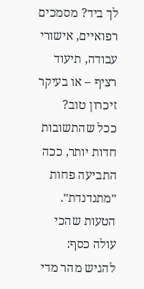לך ביד? מסמכים רפואיים, אישורי עבודה, תיעוד רציף – או בעיקר זיכרון טוב?
ככל שהתשובות חדות יותר, ככה התביעה פחות ״מתנדנדת״.
הטעות שהכי עולה כסף: להגיש מהר מדי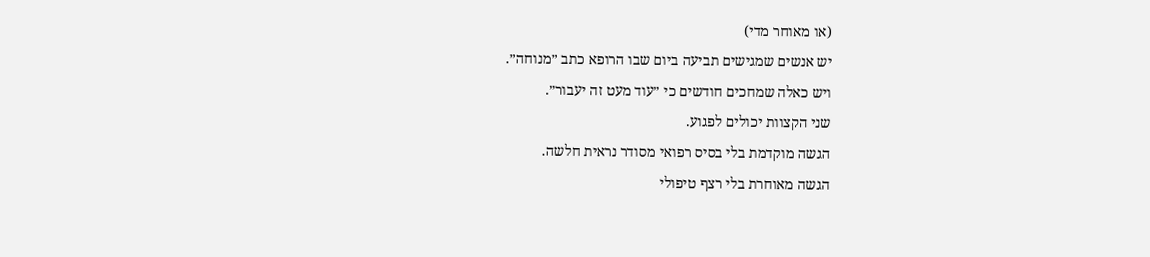(או מאוחר מדי)
יש אנשים שמגישים תביעה ביום שבו הרופא כתב ״מנוחה״.
ויש כאלה שמחכים חודשים כי ״עוד מעט זה יעבור״.
שני הקצוות יכולים לפגוע.
הגשה מוקדמת בלי בסיס רפואי מסודר נראית חלשה.
הגשה מאוחרת בלי רצף טיפולי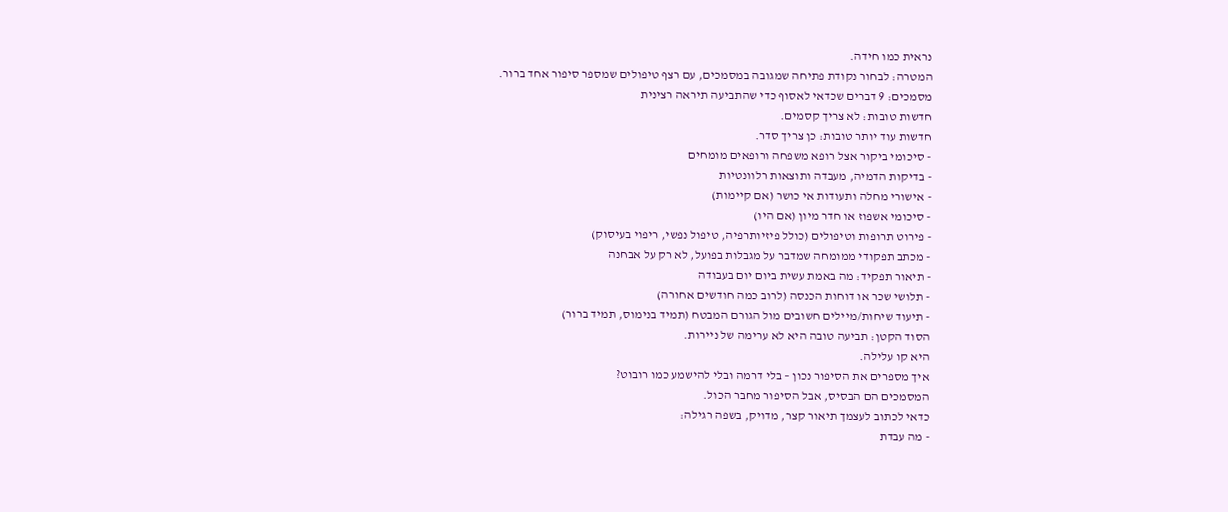נראית כמו חידה.
המטרה: לבחור נקודת פתיחה שמגובה במסמכים, עם רצף טיפולים שמספר סיפור אחד ברור.
מסמכים: 9 דברים שכדאי לאסוף כדי שהתביעה תיראה רצינית
חדשות טובות: לא צריך קסמים.
חדשות עוד יותר טובות: כן צריך סדר.
- סיכומי ביקור אצל רופא משפחה ורופאים מומחים
- בדיקות הדמיה, מעבדה ותוצאות רלוונטיות
- אישורי מחלה ותעודות אי כושר (אם קיימות)
- סיכומי אשפוז או חדר מיון (אם היו)
- פירוט תרופות וטיפולים (כולל פיזיותרפיה, טיפול נפשי, ריפוי בעיסוק)
- מכתב תפקודי ממומחה שמדבר על מגבלות בפועל, לא רק על אבחנה
- תיאור תפקיד: מה באמת עשית ביום יום בעבודה
- תלושי שכר או דוחות הכנסה (לרוב כמה חודשים אחורה)
- תיעוד שיחות/מיילים חשובים מול הגורם המבטח (תמיד בנימוס, תמיד ברור)
הסוד הקטן: תביעה טובה היא לא ערימה של ניירות.
היא קו עלילה.
איך מספרים את הסיפור נכון – בלי דרמה ובלי להישמע כמו רובוט?
המסמכים הם הבסיס, אבל הסיפור מחבר הכול.
כדאי לכתוב לעצמך תיאור קצר, מדויק, בשפה רגילה:
- מה עבדת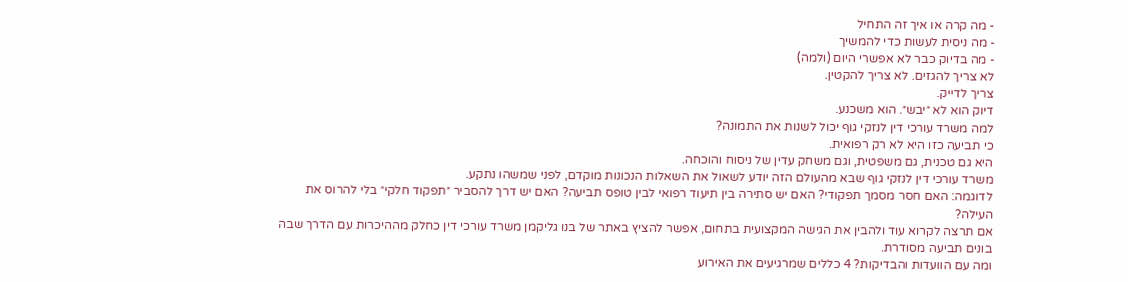- מה קרה או איך זה התחיל
- מה ניסית לעשות כדי להמשיך
- מה בדיוק כבר לא אפשרי היום (ולמה)
לא צריך להגזים. לא צריך להקטין.
צריך לדייק.
דיוק הוא לא ״יבש״. הוא משכנע.
למה משרד עורכי דין לנזקי גוף יכול לשנות את התמונה?
כי תביעה כזו היא לא רק רפואית.
היא גם טכנית, גם משפטית, וגם משחק עדין של ניסוח והוכחה.
משרד עורכי דין לנזקי גוף שבא מהעולם הזה יודע לשאול את השאלות הנכונות מוקדם, לפני שמשהו נתקע.
לדוגמה: האם חסר מסמך תפקודי? האם יש סתירה בין תיעוד רפואי לבין טופס תביעה? האם יש דרך להסביר ״תפקוד חלקי״ בלי להרוס את העילה?
אם תרצה לקרוא עוד ולהבין את הגישה המקצועית בתחום, אפשר להציץ באתר של בנו גליקמן משרד עורכי דין כחלק מההיכרות עם הדרך שבה בונים תביעה מסודרת.
ומה עם הוועדות והבדיקות? 4 כללים שמרגיעים את האירוע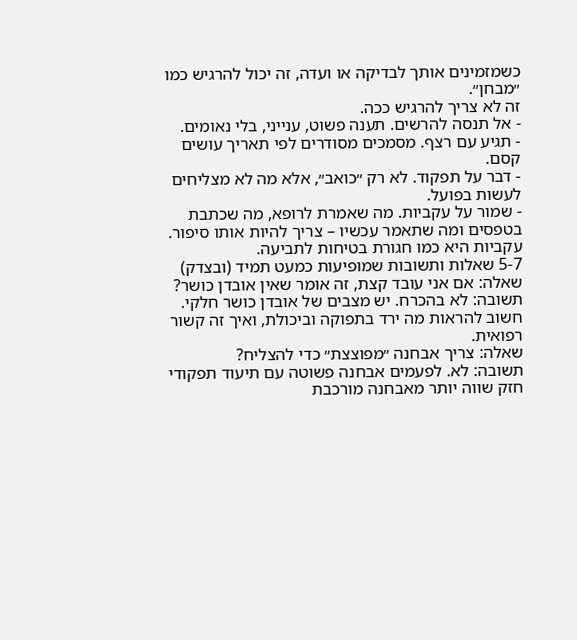כשמזמינים אותך לבדיקה או ועדה, זה יכול להרגיש כמו ״מבחן״.
זה לא צריך להרגיש ככה.
- אל תנסה להרשים. תענה פשוט, ענייני, בלי נאומים.
- תגיע עם רצף. מסמכים מסודרים לפי תאריך עושים קסם.
- דבר על תפקוד. לא רק ״כואב״, אלא מה לא מצליחים לעשות בפועל.
- שמור על עקביות. מה שאמרת לרופא, מה שכתבת בטפסים ומה שתאמר עכשיו – צריך להיות אותו סיפור.
עקביות היא כמו חגורת בטיחות לתביעה.
5-7 שאלות ותשובות שמופיעות כמעט תמיד (ובצדק)
שאלה: אם אני עובד קצת, זה אומר שאין אובדן כושר?
תשובה: לא בהכרח. יש מצבים של אובדן כושר חלקי. חשוב להראות מה ירד בתפוקה וביכולת, ואיך זה קשור רפואית.
שאלה: צריך אבחנה ״מפוצצת״ כדי להצליח?
תשובה: לא. לפעמים אבחנה פשוטה עם תיעוד תפקודי חזק שווה יותר מאבחנה מורכבת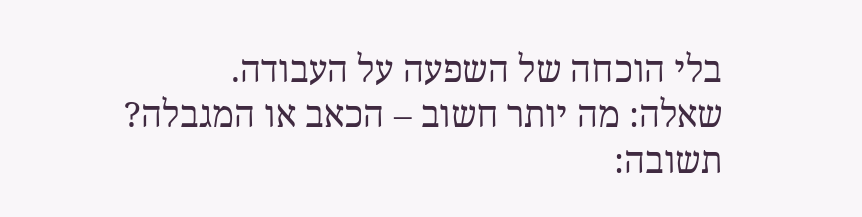בלי הוכחה של השפעה על העבודה.
שאלה: מה יותר חשוב – הכאב או המגבלה?
תשובה: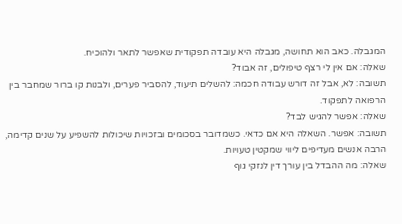המגבלה. כאב הוא תחושה, מגבלה היא עובדה תפקודית שאפשר לתאר ולהוכיח.
שאלה: אם אין לי רצף טיפולים, זה אבוד?
תשובה: לא, אבל זה דורש עבודה חכמה: להשלים תיעוד, להסביר פערים, ולבנות קו ברור שמחבר בין הרפואה לתפקוד.
שאלה: אפשר להגיש לבד?
תשובה: אפשר. השאלה היא אם כדאי. כשמדובר בסכומים ובזכויות שיכולות להשפיע על שנים קדימה, הרבה אנשים מעדיפים ליווי שמקטין טעויות.
שאלה: מה ההבדל בין עורך דין לנזקי גוף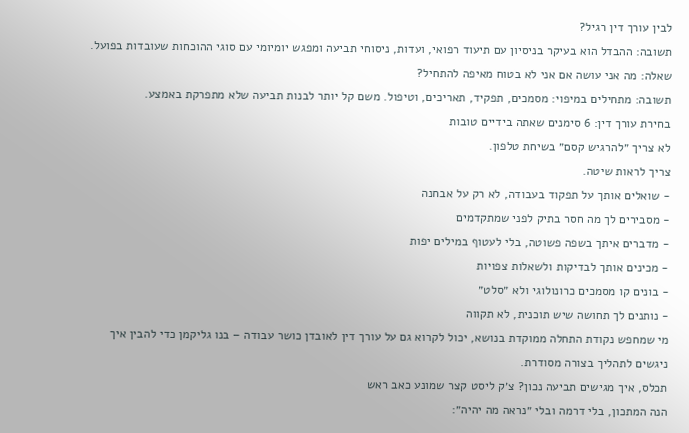לבין עורך דין רגיל?
תשובה: ההבדל הוא בעיקר בניסיון עם תיעוד רפואי, ועדות, ניסוחי תביעה ומפגש יומיומי עם סוגי ההוכחות שעובדות בפועל.
שאלה: מה אני עושה אם אני לא בטוח מאיפה להתחיל?
תשובה: מתחילים במיפוי: מסמכים, תפקיד, תאריכים, וטיפול. משם קל יותר לבנות תביעה שלא מתפרקת באמצע.
בחירת עורך דין: 6 סימנים שאתה בידיים טובות
לא צריך ״להרגיש קסם״ בשיחת טלפון.
צריך לראות שיטה.
- שואלים אותך על תפקוד בעבודה, לא רק על אבחנה
- מסבירים לך מה חסר בתיק לפני שמתקדמים
- מדברים איתך בשפה פשוטה, בלי לעטוף במילים יפות
- מכינים אותך לבדיקות ולשאלות צפויות
- בונים קו מסמכים כרונולוגי ולא ״סלט״
- נותנים לך תחושה שיש תוכנית, לא תקווה
מי שמחפש נקודת התחלה ממוקדת בנושא, יכול לקרוא גם על עורך דין לאובדן כושר עבודה – בנו גליקמן כדי להבין איך ניגשים לתהליך בצורה מסודרת.
תכלס, איך מגישים תביעה נכון? צ׳ק ליסט קצר שמונע כאב ראש
הנה המתכון, בלי דרמה ובלי ״נראה מה יהיה״: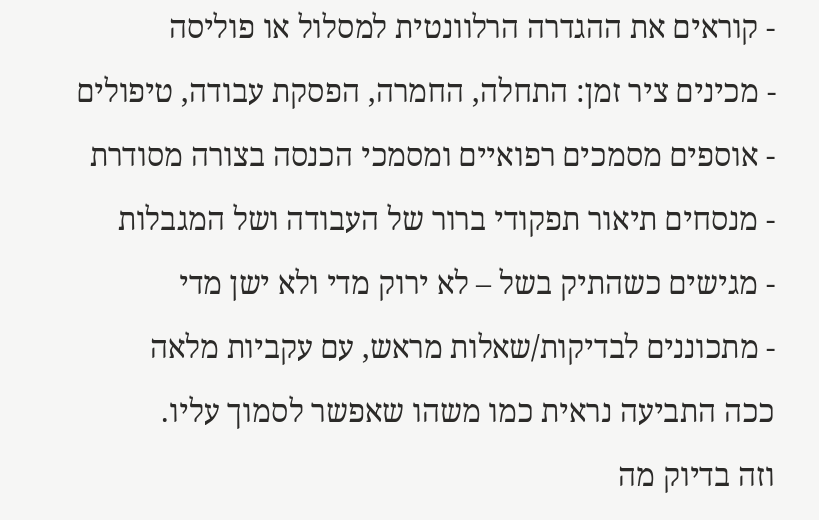- קוראים את ההגדרה הרלוונטית למסלול או פוליסה
- מכינים ציר זמן: התחלה, החמרה, הפסקת עבודה, טיפולים
- אוספים מסמכים רפואיים ומסמכי הכנסה בצורה מסודרת
- מנסחים תיאור תפקודי ברור של העבודה ושל המגבלות
- מגישים כשהתיק בשל – לא ירוק מדי ולא ישן מדי
- מתכוננים לבדיקות/שאלות מראש, עם עקביות מלאה
ככה התביעה נראית כמו משהו שאפשר לסמוך עליו.
וזה בדיוק מה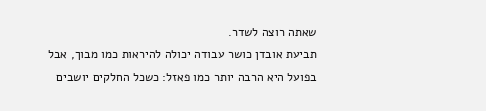שאתה רוצה לשדר.
תביעת אובדן כושר עבודה יכולה להיראות כמו מבוך, אבל בפועל היא הרבה יותר כמו פאזל: כשכל החלקים יושבים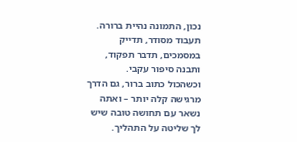נכון, התמונה נהיית ברורה.
תעבוד מסודר, תדייק במסמכים, תדבר תפקוד, ותבנה סיפור עקבי.
וכשהכול כתוב ברור, גם הדרך מרגישה קלה יותר – ואתה נשאר עם תחושה טובה שיש לך שליטה על התהליך.